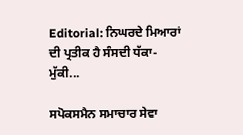Editorial: ਨਿਘਰਦੇ ਮਿਆਰਾਂ ਦੀ ਪ੍ਰਤੀਕ ਹੈ ਸੰਸਦੀ ਧੱਕਾ-ਮੁੱਕੀ...

ਸਪੋਕਸਮੈਨ ਸਮਾਚਾਰ ਸੇਵਾ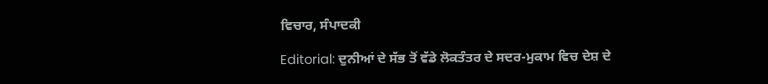ਵਿਚਾਰ, ਸੰਪਾਦਕੀ

Editorial: ਦੁਨੀਆਂ ਦੇ ਸੱਭ ਤੋਂ ਵੱਡੇ ਲੋਕਤੰਤਰ ਦੇ ਸਦਰ-ਮੁਕਾਮ ਵਿਚ ਦੇਸ਼ ਦੇ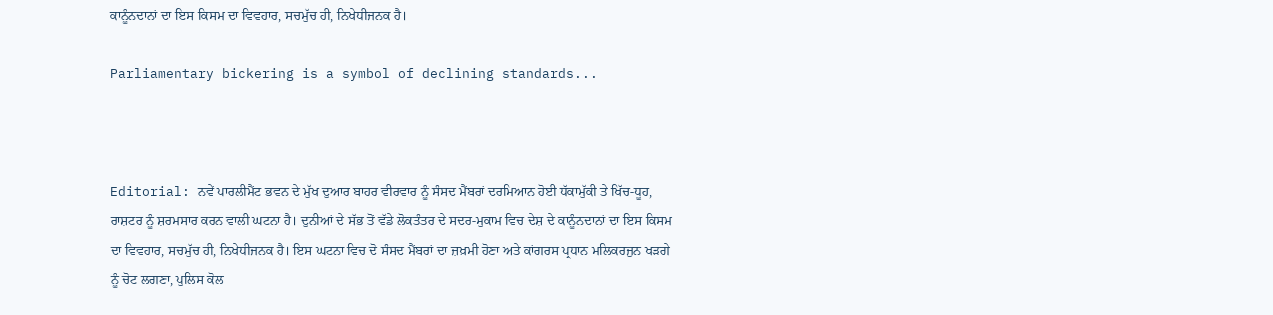ਕਾਨੂੰਨਦਾਨਾਂ ਦਾ ਇਸ ਕਿਸਮ ਦਾ ਵਿਵਹਾਰ, ਸਚਮੁੱਚ ਹੀ, ਨਿਖੇਧੀਜਨਕ ਹੈ।

Parliamentary bickering is a symbol of declining standards...



Editorial: ਨਵੇਂ ਪਾਰਲੀਮੈਂਟ ਭਵਨ ਦੇ ਮੁੱਖ ਦੁਆਰ ਬਾਹਰ ਵੀਰਵਾਰ ਨੂੰ ਸੰਸਦ ਮੈਂਬਰਾਂ ਦਰਮਿਆਨ ਹੋਈ ਧੱਕਾਮੁੱਕੀ ਤੇ ਖਿੱਚ-ਧੂਹ, ਰਾਸ਼ਟਰ ਨੂੰ ਸ਼ਰਮਸਾਰ ਕਰਨ ਵਾਲੀ ਘਟਨਾ ਹੈ। ਦੁਨੀਆਂ ਦੇ ਸੱਭ ਤੋਂ ਵੱਡੇ ਲੋਕਤੰਤਰ ਦੇ ਸਦਰ-ਮੁਕਾਮ ਵਿਚ ਦੇਸ਼ ਦੇ ਕਾਨੂੰਨਦਾਨਾਂ ਦਾ ਇਸ ਕਿਸਮ ਦਾ ਵਿਵਹਾਰ, ਸਚਮੁੱਚ ਹੀ, ਨਿਖੇਧੀਜਨਕ ਹੈ। ਇਸ ਘਟਨਾ ਵਿਚ ਦੋ ਸੰਸਦ ਮੈਂਬਰਾਂ ਦਾ ਜ਼ਖ਼ਮੀ ਹੋਣਾ ਅਤੇ ਕਾਂਗਰਸ ਪ੍ਰਧਾਨ ਮਲਿਕਰਜੁਨ ਖੜਗੇ ਨੂੰ ਚੋਟ ਲਗਣਾ, ਪੁਲਿਸ ਕੋਲ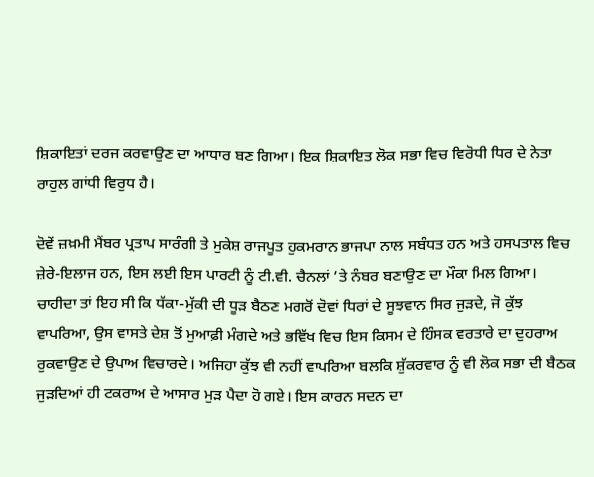ਸ਼ਿਕਾਇਤਾਂ ਦਰਜ ਕਰਵਾਉਣ ਦਾ ਆਧਾਰ ਬਣ ਗਿਆ। ਇਕ ਸ਼ਿਕਾਇਤ ਲੋਕ ਸਭਾ ਵਿਚ ਵਿਰੋਧੀ ਧਿਰ ਦੇ ਨੇਤਾ ਰਾਹੁਲ ਗਾਂਧੀ ਵਿਰੁਧ ਹੈ।

ਦੋਵੇਂ ਜ਼ਖ਼ਮੀ ਮੈਂਬਰ ਪ੍ਰਤਾਪ ਸਾਰੰਗੀ ਤੇ ਮੁਕੇਸ਼ ਰਾਜਪੂਤ ਹੁਕਮਰਾਨ ਭਾਜਪਾ ਨਾਲ ਸਬੰਧਤ ਹਨ ਅਤੇ ਹਸਪਤਾਲ ਵਿਚ ਜ਼ੇਰੇ-ਇਲਾਜ ਹਨ, ਇਸ ਲਈ ਇਸ ਪਾਰਟੀ ਨੂੰ ਟੀ.ਵੀ. ਚੈਨਲਾਂ ’ਤੇ ਨੰਬਰ ਬਣਾਉਣ ਦਾ ਮੌਕਾ ਮਿਲ ਗਿਆ। ਚਾਹੀਦਾ ਤਾਂ ਇਹ ਸੀ ਕਿ ਧੱਕਾ-ਮੁੱਕੀ ਦੀ ਧੂੜ ਬੈਠਣ ਮਗਰੋਂ ਦੋਵਾਂ ਧਿਰਾਂ ਦੇ ਸੂਝਵਾਨ ਸਿਰ ਜੁੜਦੇ, ਜੋ ਕੁੱਝ ਵਾਪਰਿਆ, ਉਸ ਵਾਸਤੇ ਦੇਸ਼ ਤੋਂ ਮੁਆਫ਼ੀ ਮੰਗਦੇ ਅਤੇ ਭਵਿੱਖ ਵਿਚ ਇਸ ਕਿਸਮ ਦੇ ਹਿੰਸਕ ਵਰਤਾਰੇ ਦਾ ਦੁਹਰਾਅ ਰੁਕਵਾਉਣ ਦੇ ਉਪਾਅ ਵਿਚਾਰਦੇ। ਅਜਿਹਾ ਕੁੱਝ ਵੀ ਨਹੀਂ ਵਾਪਰਿਆ ਬਲਕਿ ਸ਼ੁੱਕਰਵਾਰ ਨੂੰ ਵੀ ਲੋਕ ਸਭਾ ਦੀ ਬੈਠਕ ਜੁੜਦਿਆਂ ਹੀ ਟਕਰਾਅ ਦੇ ਆਸਾਰ ਮੁੜ ਪੈਦਾ ਹੋ ਗਏ। ਇਸ ਕਾਰਨ ਸਦਨ ਦਾ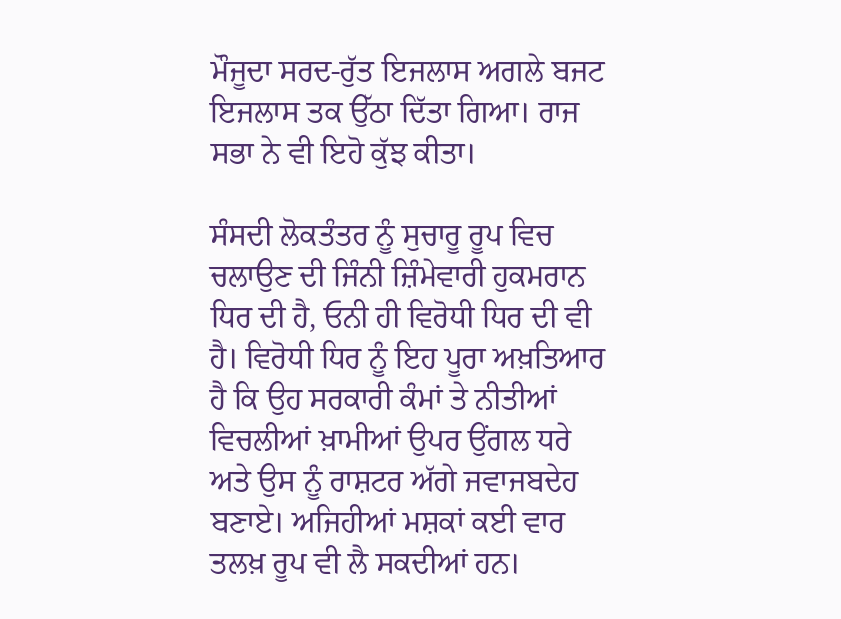ਮੌਜੂਦਾ ਸਰਦ-ਰੁੱਤ ਇਜਲਾਸ ਅਗਲੇ ਬਜਟ ਇਜਲਾਸ ਤਕ ਉੱਠਾ ਦਿੱਤਾ ਗਿਆ। ਰਾਜ ਸਭਾ ਨੇ ਵੀ ਇਹੋ ਕੁੱਝ ਕੀਤਾ।

ਸੰਸਦੀ ਲੋਕਤੰਤਰ ਨੂੰ ਸੁਚਾਰੂ ਰੂਪ ਵਿਚ ਚਲਾਉਣ ਦੀ ਜਿੰਨੀ ਜ਼ਿੰਮੇਵਾਰੀ ਹੁਕਮਰਾਨ ਧਿਰ ਦੀ ਹੈ, ਓਨੀ ਹੀ ਵਿਰੋਧੀ ਧਿਰ ਦੀ ਵੀ ਹੈ। ਵਿਰੋਧੀ ਧਿਰ ਨੂੰ ਇਹ ਪੂਰਾ ਅਖ਼ਤਿਆਰ ਹੈ ਕਿ ਉਹ ਸਰਕਾਰੀ ਕੰਮਾਂ ਤੇ ਨੀਤੀਆਂ ਵਿਚਲੀਆਂ ਖ਼ਾਮੀਆਂ ਉਪਰ ਉਂਗਲ ਧਰੇ ਅਤੇ ਉਸ ਨੂੰ ਰਾਸ਼ਟਰ ਅੱਗੇ ਜਵਾਜਬਦੇਹ ਬਣਾਏ। ਅਜਿਹੀਆਂ ਮਸ਼ਕਾਂ ਕਈ ਵਾਰ ਤਲਖ਼ ਰੂਪ ਵੀ ਲੈ ਸਕਦੀਆਂ ਹਨ।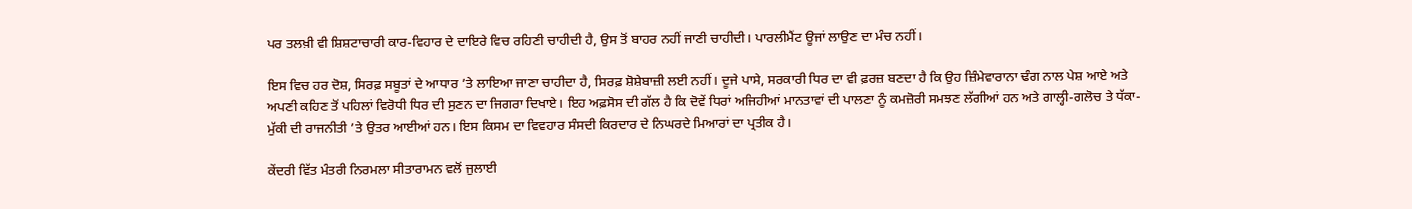ਪਰ ਤਲਖ਼ੀ ਵੀ ਸ਼ਿਸ਼ਟਾਚਾਰੀ ਕਾਰ-ਵਿਹਾਰ ਦੇ ਦਾਇਰੇ ਵਿਚ ਰਹਿਣੀ ਚਾਹੀਦੀ ਹੈ, ਉਸ ਤੋਂ ਬਾਹਰ ਨਹੀਂ ਜਾਣੀ ਚਾਹੀਦੀ। ਪਾਰਲੀਮੈਂਟ ਊਜਾਂ ਲਾਉਣ ਦਾ ਮੰਚ ਨਹੀਂ।

ਇਸ ਵਿਚ ਹਰ ਦੋਸ਼, ਸਿਰਫ਼ ਸਬੂਤਾਂ ਦੇ ਆਧਾਰ ’ਤੇ ਲਾਇਆ ਜਾਣਾ ਚਾਹੀਦਾ ਹੈ, ਸਿਰਫ਼ ਸ਼ੋਸ਼ੇਬਾਜ਼ੀ ਲਈ ਨਹੀਂ। ਦੂਜੇ ਪਾਸੇ, ਸਰਕਾਰੀ ਧਿਰ ਦਾ ਵੀ ਫ਼ਰਜ਼ ਬਣਦਾ ਹੈ ਕਿ ਉਹ ਜ਼ਿੰਮੇਵਾਰਾਨਾ ਢੰਗ ਨਾਲ ਪੇਸ਼ ਆਏ ਅਤੇ ਅਪਣੀ ਕਹਿਣ ਤੋਂ ਪਹਿਲਾਂ ਵਿਰੋਧੀ ਧਿਰ ਦੀ ਸੁਣਨ ਦਾ ਜਿਗਰਾ ਦਿਖਾਏ। ਇਹ ਅਫ਼ਸੋਸ ਦੀ ਗੱਲ ਹੈ ਕਿ ਦੋਵੇਂ ਧਿਰਾਂ ਅਜਿਹੀਆਂ ਮਾਨਤਾਵਾਂ ਦੀ ਪਾਲਣਾ ਨੂੰ ਕਮਜ਼ੋਰੀ ਸਮਝਣ ਲੱਗੀਆਂ ਹਨ ਅਤੇ ਗਾਲ੍ਹੀ-ਗਲੋਚ ਤੇ ਧੱਕਾ-ਮੁੱਕੀ ਦੀ ਰਾਜਨੀਤੀ ’ਤੇ ਉਤਰ ਆਈਆਂ ਹਨ। ਇਸ ਕਿਸਮ ਦਾ ਵਿਵਹਾਰ ਸੰਸਦੀ ਕਿਰਦਾਰ ਦੇ ਨਿਘਰਦੇ ਮਿਆਰਾਂ ਦਾ ਪ੍ਰਤੀਕ ਹੈ।

ਕੇਂਦਰੀ ਵਿੱਤ ਮੰਤਰੀ ਨਿਰਮਲਾ ਸੀਤਾਰਾਮਨ ਵਲੋਂ ਜੁਲਾਈ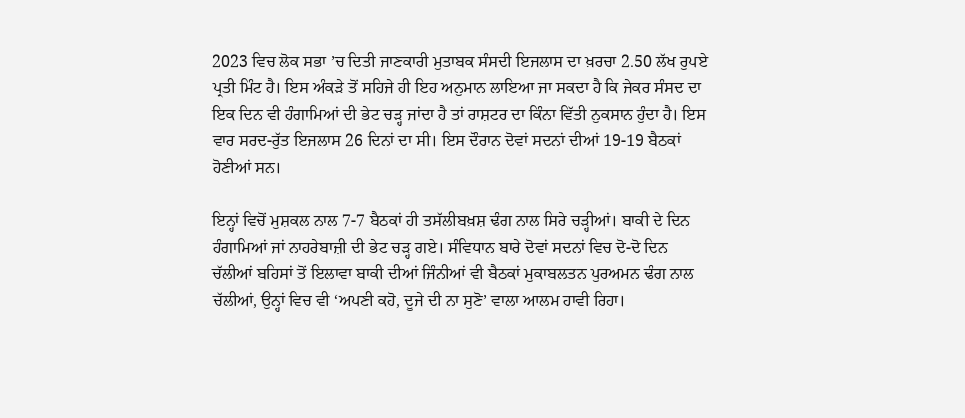2023 ਵਿਚ ਲੋਕ ਸਭਾ ’ਚ ਦਿਤੀ ਜਾਣਕਾਰੀ ਮੁਤਾਬਕ ਸੰਸਦੀ ਇਜਲਾਸ ਦਾ ਖ਼ਰਚਾ 2.50 ਲੱਖ ਰੁਪਏ ਪ੍ਰਤੀ ਮਿੰਟ ਹੈ। ਇਸ ਅੰਕੜੇ ਤੋਂ ਸਹਿਜੇ ਹੀ ਇਹ ਅਨੁਮਾਨ ਲਾਇਆ ਜਾ ਸਕਦਾ ਹੈ ਕਿ ਜੇਕਰ ਸੰਸਦ ਦਾ ਇਕ ਦਿਨ ਵੀ ਹੰਗਾਮਿਆਂ ਦੀ ਭੇਟ ਚੜ੍ਹ ਜਾਂਦਾ ਹੈ ਤਾਂ ਰਾਸ਼ਟਰ ਦਾ ਕਿੰਨਾ ਵਿੱਤੀ ਨੁਕਸਾਨ ਹੁੰਦਾ ਹੈ। ਇਸ ਵਾਰ ਸਰਦ-ਰੁੱਤ ਇਜਲਾਸ 26 ਦਿਨਾਂ ਦਾ ਸੀ। ਇਸ ਦੌਰਾਨ ਦੋਵਾਂ ਸਦਨਾਂ ਦੀਆਂ 19-19 ਬੈਠਕਾਂ ਹੋਣੀਆਂ ਸਨ।

ਇਨ੍ਹਾਂ ਵਿਚੋਂ ਮੁਸ਼ਕਲ ਨਾਲ 7-7 ਬੈਠਕਾਂ ਹੀ ਤਸੱਲੀਬਖ਼ਸ਼ ਢੰਗ ਨਾਲ ਸਿਰੇ ਚੜ੍ਹੀਆਂ। ਬਾਕੀ ਦੇ ਦਿਨ ਹੰਗਾਮਿਆਂ ਜਾਂ ਨਾਹਰੇਬਾਜ਼ੀ ਦੀ ਭੇਟ ਚੜ੍ਹ ਗਏ। ਸੰਵਿਧਾਨ ਬਾਰੇ ਦੋਵਾਂ ਸਦਨਾਂ ਵਿਚ ਦੋ-ਦੋ ਦਿਨ ਚੱਲੀਆਂ ਬਹਿਸਾਂ ਤੋਂ ਇਲਾਵਾ ਬਾਕੀ ਦੀਆਂ ਜਿੰਨੀਆਂ ਵੀ ਬੈਠਕਾਂ ਮੁਕਾਬਲਤਨ ਪੁਰਅਮਨ ਢੰਗ ਨਾਲ ਚੱਲੀਆਂ, ਉਨ੍ਹਾਂ ਵਿਚ ਵੀ ‘ਅਪਣੀ ਕਹੋ, ਦੂਜੇ ਦੀ ਨਾ ਸੁਣੋ’ ਵਾਲਾ ਆਲਮ ਹਾਵੀ ਰਿਹਾ।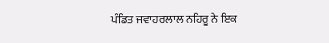ਪੰਡਿਤ ਜਵਾਹਰਲਾਲ ਨਹਿਰੂ ਨੇ ਇਕ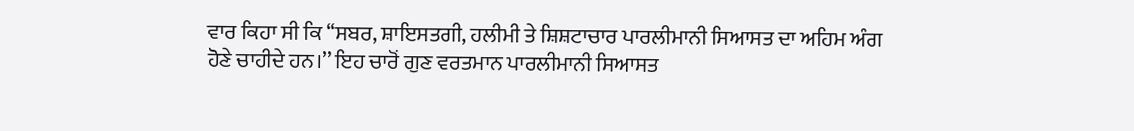ਵਾਰ ਕਿਹਾ ਸੀ ਕਿ ‘‘ਸਬਰ, ਸ਼ਾਇਸਤਗੀ, ਹਲੀਮੀ ਤੇ ਸ਼ਿਸ਼ਟਾਚਾਰ ਪਾਰਲੀਮਾਨੀ ਸਿਆਸਤ ਦਾ ਅਹਿਮ ਅੰਗ ਹੋਣੇ ਚਾਹੀਦੇ ਹਨ।’’ ਇਹ ਚਾਰੋਂ ਗੁਣ ਵਰਤਮਾਨ ਪਾਰਲੀਮਾਨੀ ਸਿਆਸਤ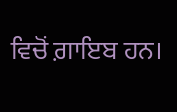ਵਿਚੋਂ ਗ਼ਾਇਬ ਹਨ।